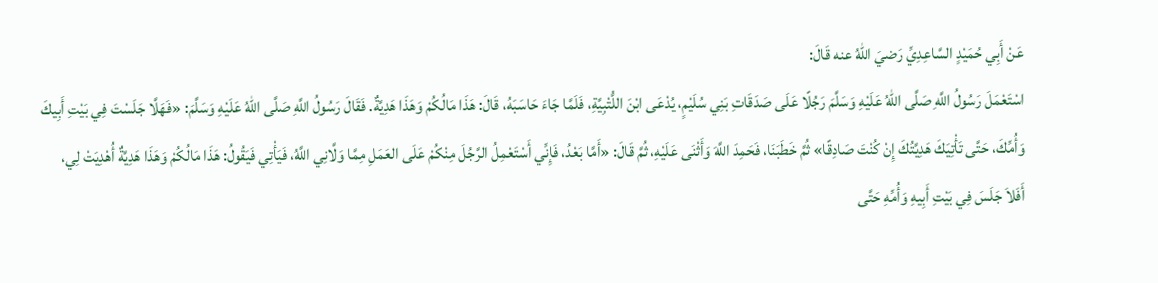عَنْ أَبِي حُمَيْدٍ السَّاعِدِيِّ رَضيَ اللهُ عنه قَالَ:
اسْتَعْمَلَ رَسُولُ اللَّهِ صَلَّى اللهُ عَلَيْهِ وَسَلَّمَ رَجُلًا عَلَى صَدَقَاتِ بَنِي سُلَيْمٍ، يُدْعَى ابْنَ اللُّتْبِيَّةِ، فَلَمَّا جَاءَ حَاسَبَهُ، قَالَ: هَذَا مَالُكُمْ وَهَذَا هَدِيَّةٌ. فَقَالَ رَسُولُ اللَّهِ صَلَّى اللهُ عَلَيْهِ وَسَلَّمَ: «فَهَلَّا جَلَسْتَ فِي بَيْتِ أَبِيكَ وَأُمِّكَ، حَتَّى تَأْتِيَكَ هَدِيَّتُكَ إِنْ كُنْتَ صَادِقًا» ثُمَّ خَطَبَنَا، فَحَمِدَ اللَّهَ وَأَثْنَى عَلَيْهِ، ثُمَّ قَالَ: «أَمَّا بَعْدُ، فَإِنِّي أَسْتَعْمِلُ الرَّجُلَ مِنْكُمْ عَلَى العَمَلِ مِمَّا وَلَّانِي اللَّهُ، فَيَأْتِي فَيَقُولُ: هَذَا مَالُكُمْ وَهَذَا هَدِيَّةٌ أُهْدِيَتْ لِي، أَفَلاَ جَلَسَ فِي بَيْتِ أَبِيهِ وَأُمِّهِ حَتَّى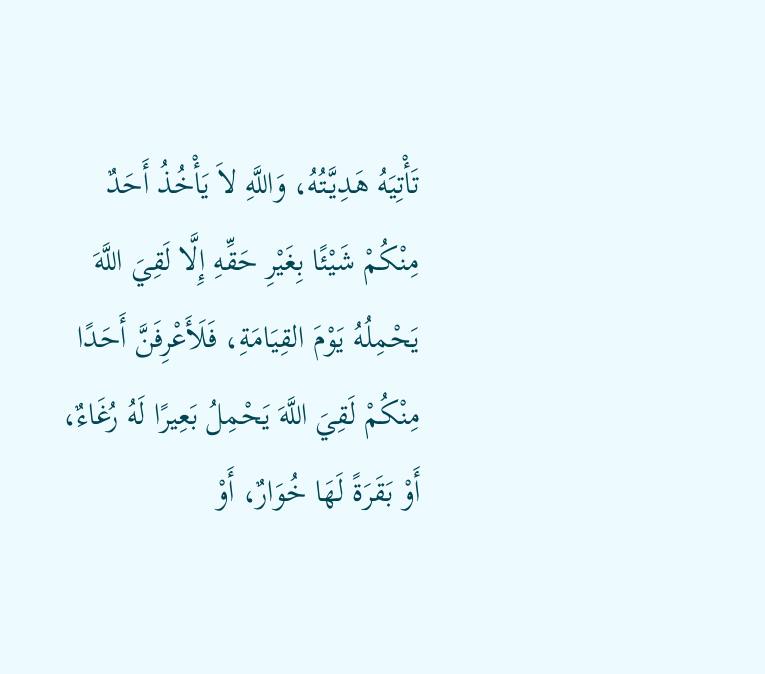تَأْتِيَهُ هَدِيَّتُهُ، وَاللَّهِ لاَ يَأْخُذُ أَحَدٌ مِنْكُمْ شَيْئًا بِغَيْرِ حَقِّهِ إِلَّا لَقِيَ اللَّهَ يَحْمِلُهُ يَوْمَ القِيَامَةِ، فَلَأَعْرِفَنَّ أَحَدًا مِنْكُمْ لَقِيَ اللَّهَ يَحْمِلُ بَعِيرًا لَهُ رُغَاءٌ، أَوْ بَقَرَةً لَهَا خُوَارٌ، أَوْ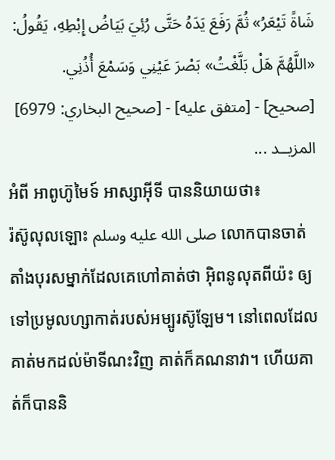شَاةً تَيْعَرُ» ثُمَّ رَفَعَ يَدَهُ حَتَّى رُئِيَ بَيَاضُ إِبْطِهِ، يَقُولُ: «اللَّهُمَّ هَلْ بَلَّغْتُ» بَصْرَ عَيْنِي وَسَمْعَ أُذُنِي.
[صحيح] - [متفق عليه] - [صحيح البخاري: 6979]
المزيــد ...
អំពី អាពូហ៊ូមៃទ៍ អាស្សាអ៊ីទី បាននិយាយថា៖
រ៉ស៊ូលុលឡោះ صلى الله عليه وسلم លោកបានចាត់តាំងបុរសម្នាក់ដែលគេហៅគាត់ថា អ៊ិពនូលុតពីយ៉ះ ឲ្យទៅប្រមូលហ្សាកាត់របស់អម្បូរស៊ូឡែម។ នៅពេលដែលគាត់មកដល់ម៉ាទីណះវិញ គាត់ក៏គណនាវា។ ហើយគាត់ក៏បាននិ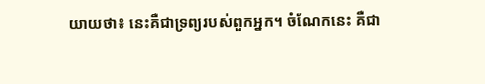យាយថា៖ នេះគឺជាទ្រព្យរបស់ពួកអ្នក។ ចំណែកនេះ គឺជា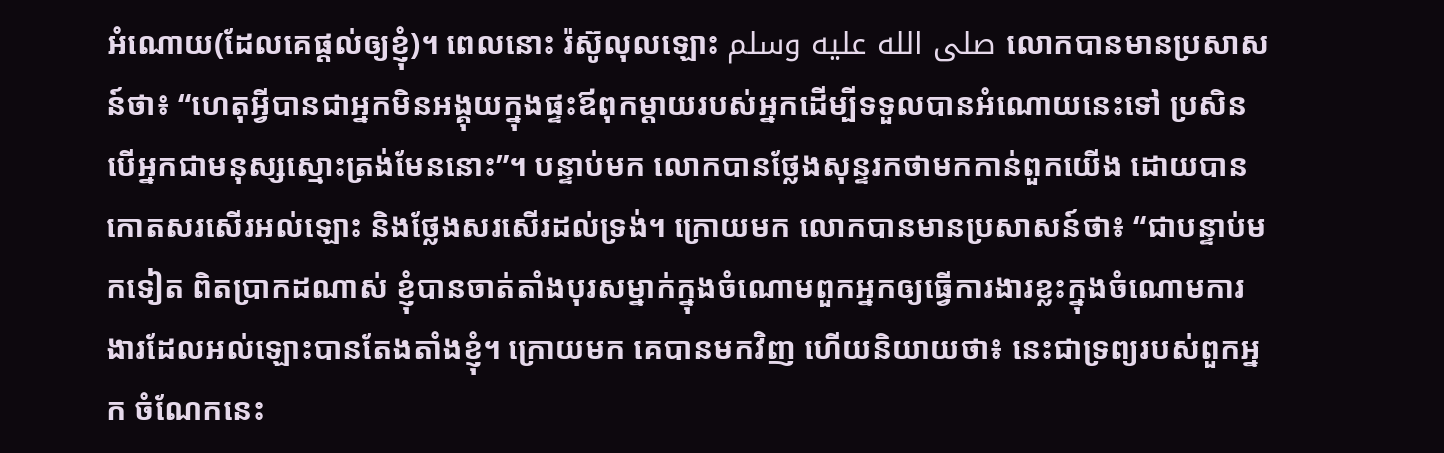អំណោយ(ដែលគេផ្តល់ឲ្យខ្ញុំ)។ ពេលនោះ រ៉ស៊ូលុលឡោះ صلى الله عليه وسلم លោកបានមានប្រសាសន៍ថា៖ “ហេតុអ្វីបានជាអ្នកមិនអង្គុយក្នុងផ្ទះឪពុកម្តាយរបស់អ្នកដើម្បីទទួលបានអំណោយនេះទៅ ប្រសិនបើអ្នកជាមនុស្សស្មោះត្រង់មែននោះ”។ បន្ទាប់មក លោកបានថ្លែងសុន្ទរកថាមកកាន់ពួកយើង ដោយបានកោតសរសើរអល់ឡោះ និងថ្លែងសរសើរដល់ទ្រង់។ ក្រោយមក លោកបានមានប្រសាសន៍ថា៖ “ជាបន្ទាប់មកទៀត ពិតប្រាកដណាស់ ខ្ញុំបានចាត់តាំងបុរសម្នាក់ក្នុងចំណោមពួកអ្នកឲ្យធ្វើការងារខ្លះក្នុងចំណោមការងារដែលអល់ឡោះបានតែងតាំងខ្ញុំ។ ក្រោយមក គេបានមកវិញ ហើយនិយាយថា៖ នេះជាទ្រព្យរបស់ពួកអ្នក ចំណែកនេះ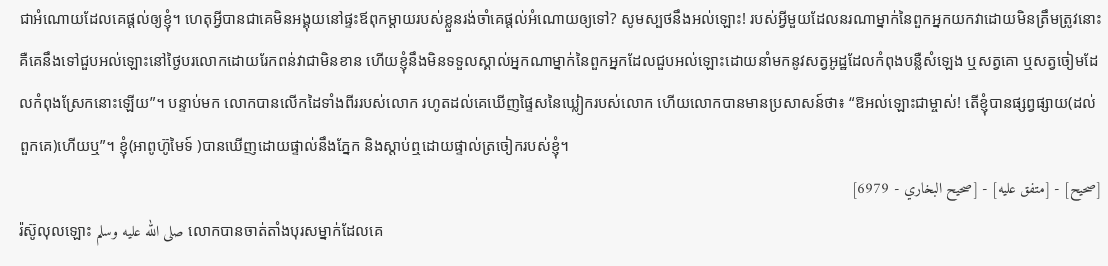ជាអំណោយដែលគេផ្តល់ឲ្យខ្ញុំ។ ហេតុអ្វីបានជាគេមិនអង្គុយនៅផ្ទះឪពុកម្តាយរបស់ខ្លួនរង់ចាំគេផ្តល់អំណោយឲ្យទៅ? សូមស្បថនឹងអល់ឡោះ! របស់អ្វីមួយដែលនរណាម្នាក់នៃពួកអ្នកយកវាដោយមិនត្រឹមត្រូវនោះ គឺគេនឹងទៅជួបអល់ឡោះនៅថ្ងៃបរលោកដោយរែកពន់វាជាមិនខាន ហើយខ្ញុំនឹងមិនទទួលស្គាល់អ្នកណាម្នាក់នៃពួកអ្នកដែលជួបអល់ឡោះដោយនាំមកនូវសត្វអូដ្ឋដែលកំពុងបន្លឺសំឡេង ឬសត្វគោ ឬសត្វចៀមដែលកំពុងស្រែកនោះឡើយ”។ បន្ទាប់មក លោកបានលើកដៃទាំងពីររបស់លោក រហូតដល់គេឃើញផ្ទៃសនៃឃ្លៀករបស់លោក ហើយលោកបានមានប្រសាសន៍ថា៖ “ឱអល់ឡោះជាម្ចាស់! តើខ្ញុំបានផ្សព្វផ្សាយ(ដល់ពួកគេ)ហើយឬ”។ ខ្ញុំ(អាពូហ៊ូមៃទ៍ )បានឃើញដោយផ្ទាល់នឹងភ្នែក និងស្តាប់ឮដោយផ្ទាល់ត្រចៀករបស់ខ្ញុំ។
[صحيح] - [متفق عليه] - [صحيح البخاري - 6979]
រ៉ស៊ូលុលឡោះ صلى الله عليه وسلم លោកបានចាត់តាំងបុរសម្នាក់ដែលគេ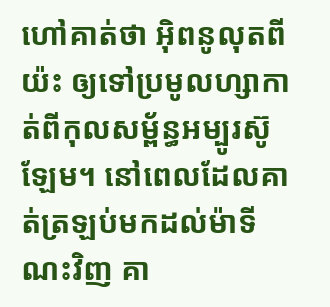ហៅគាត់ថា អ៊ិពនូលុតពីយ៉ះ ឲ្យទៅប្រមូលហ្សាកាត់ពីកុលសម្ព័ន្ធអម្បូរស៊ូឡែម។ នៅពេលដែលគាត់ត្រឡប់មកដល់ម៉ាទីណះវិញ គា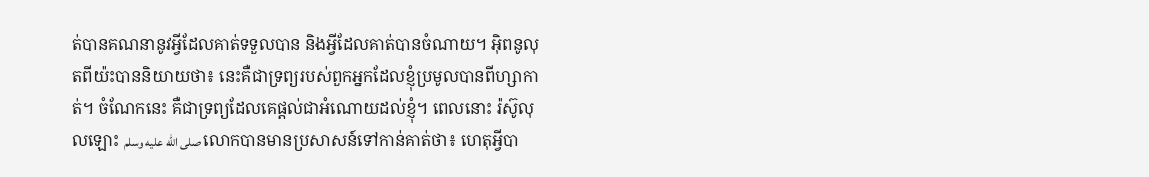ត់បានគណនានូវអ្វីដែលគាត់ទទួលបាន និងអ្វីដែលគាត់បានចំណាយ។ អ៊ិពនូលុតពីយ៉ះបាននិយាយថា៖ នេះគឺជាទ្រព្យរបស់ពួកអ្នកដែលខ្ញុំប្រមូលបានពីហ្សាកាត់។ ចំណែកនេះ គឺជាទ្រព្យដែលគេផ្តល់ជាអំណោយដល់ខ្ញុំ។ ពេលនោះ រ៉ស៊ូលុលឡោះ صلى الله عليه وسلم លោកបានមានប្រសាសន៍ទៅកាន់គាត់ថា៖ ហេតុអ្វីបា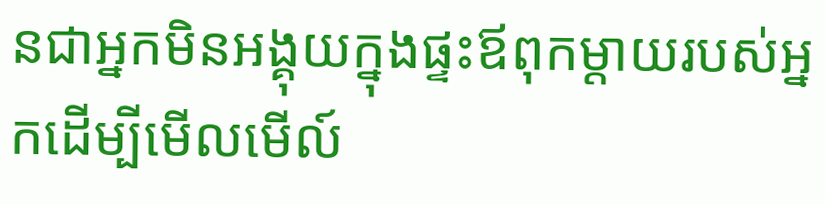នជាអ្នកមិនអង្គុយក្នុងផ្ទះឪពុកម្តាយរបស់អ្នកដើម្បីមើលមើល៍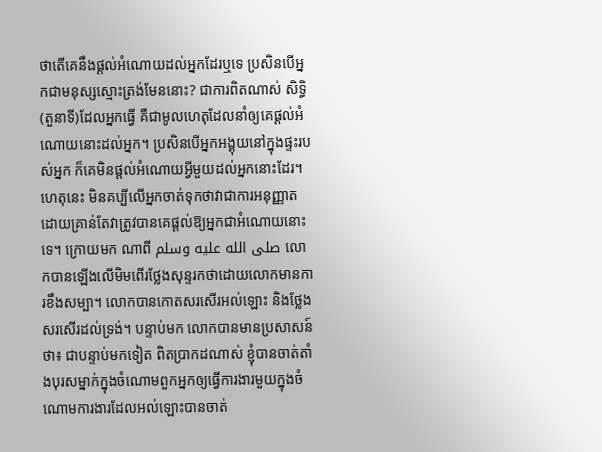ថាតើគេនឹងផ្តល់អំណោយដល់អ្នកដែរឬទេ ប្រសិនបើអ្នកជាមនុស្សស្មោះត្រង់មែននោះ? ជាការពិតណាស់ សិទ្ធិ(តួនាទី)ដែលអ្នកធ្វើ គឺជាមូលហេតុដែលនាំឲ្យគេផ្តល់អំណោយនោះដល់អ្នក។ ប្រសិនបើអ្នកអង្គុយនៅក្នុងផ្ទះរបស់អ្នក ក៏គេមិនផ្តល់អំណោយអ្វីមួយដល់អ្នកនោះដែរ។ ហេតុនេះ មិនគប្បីលើអ្នកចាត់ទុកថាវាជាការអនុញ្ញាត ដោយគ្រាន់តែវាត្រូវបានគេផ្តល់ឱ្យអ្នកជាអំណោយនោះទេ។ ក្រោយមក ណាពី صلى الله عليه وسلم លោកបានឡើងលើមិមពើរថ្លែងសុន្ទរកថាដោយលោកមានការខឹងសម្បា។ លោកបានកោតសរសើរអល់ឡោះ និងថ្លែងសរសើរដល់ទ្រង់។ បន្ទាប់មក លោកបានមានប្រសាសន៍ថា៖ ជាបន្ទាប់មកទៀត ពិតប្រាកដណាស់ ខ្ញុំបានចាត់តាំងបុរសម្នាក់ក្នុងចំណោមពួកអ្នកឲ្យធ្វើការងារមួយក្នុងចំណោមការងារដែលអល់ឡោះបានចាត់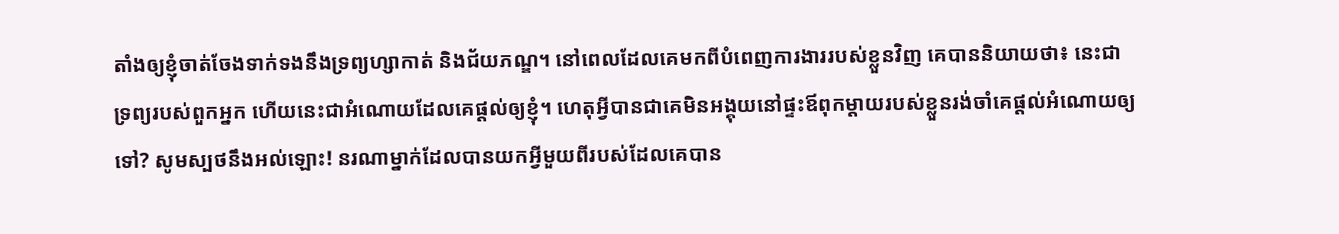តាំងឲ្យខ្ញុំចាត់ចែងទាក់ទងនឹងទ្រព្យហ្សាកាត់ និងជ័យភណ្ឌ។ នៅពេលដែលគេមកពីបំពេញការងាររបស់ខ្លួនវិញ គេបាននិយាយថា៖ នេះជាទ្រព្យរបស់ពួកអ្នក ហើយនេះជាអំណោយដែលគេផ្តល់ឲ្យខ្ញុំ។ ហេតុអ្វីបានជាគេមិនអង្គុយនៅផ្ទះឪពុកម្តាយរបស់ខ្លួនរង់ចាំគេផ្តល់អំណោយឲ្យទៅ? សូមស្បថនឹងអល់ឡោះ! នរណាម្នាក់ដែលបានយកអ្វីមួយពីរបស់ដែលគេបាន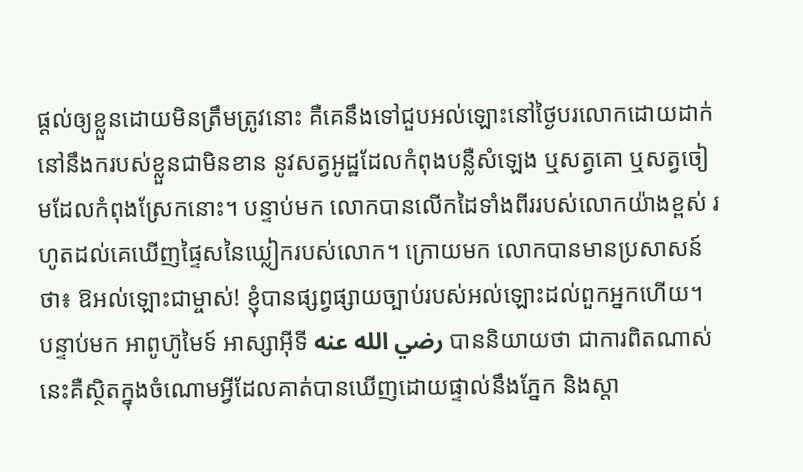ផ្តល់ឲ្យខ្លួនដោយមិនត្រឹមត្រូវនោះ គឺគេនឹងទៅជួបអល់ឡោះនៅថ្ងៃបរលោកដោយដាក់នៅនឹងករបស់ខ្លួនជាមិនខាន នូវសត្វអូដ្ឋដែលកំពុងបន្លឺសំឡេង ឬសត្វគោ ឬសត្វចៀមដែលកំពុងស្រែកនោះ។ បន្ទាប់មក លោកបានលើកដៃទាំងពីររបស់លោកយ៉ាងខ្ពស់ រហូតដល់គេឃើញផ្ទៃសនៃឃ្លៀករបស់លោក។ ក្រោយមក លោកបានមានប្រសាសន៍ថា៖ ឱអល់ឡោះជាម្ចាស់! ខ្ញុំបានផ្សព្វផ្សាយច្បាប់របស់អល់ឡោះដល់ពួកអ្នកហើយ។ បន្ទាប់មក អាពូហ៊ូមៃទ៍ អាស្សាអ៊ីទី رضي الله عنه បាននិយាយថា ជាការពិតណាស់ នេះគឺស្ថិតក្នុងចំណោមអ្វីដែលគាត់បានឃើញដោយផ្ទាល់នឹងភ្នែក និងស្តា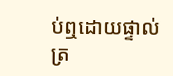ប់ឮដោយផ្ទាល់ត្រ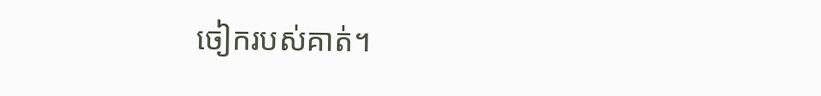ចៀករបស់គាត់។